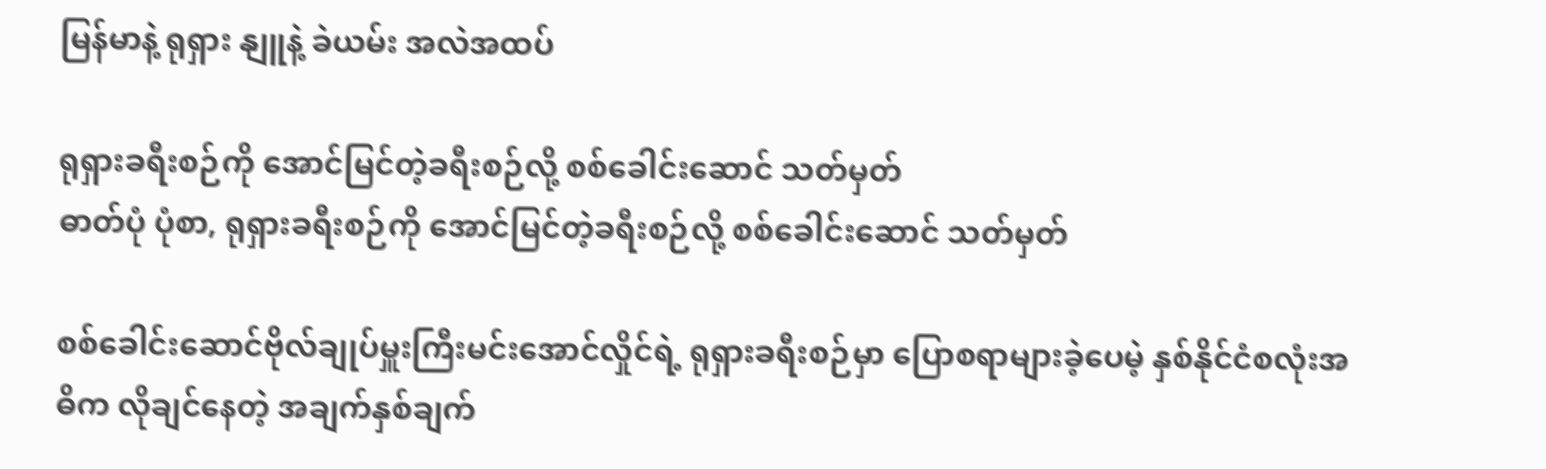မြန်မာနဲ့ ရုရှား နျူနဲ့ ခဲယမ်း အလဲအထပ်

ရုရှားခရီးစဉ်ကို အောင်မြင်တဲ့ခရီးစဉ်လို့ စစ်ခေါင်းဆောင် သတ်မှတ်
ဓာတ်ပုံ ပုံစာ, ရုရှားခရီးစဉ်ကို အောင်မြင်တဲ့ခရီးစဉ်လို့ စစ်ခေါင်းဆောင် သတ်မှတ်

စစ်ခေါင်းဆောင်ဗိုလ်ချုပ်မှူးကြီးမင်းအောင်လှိုင်ရဲ့ ရုရှားခရီးစဉ်မှာ ပြောစရာများခဲ့ပေမဲ့ နှစ်နိုင်ငံစလုံးအဓိက လိုချင်နေတဲ့ အချက်နှစ်ချက်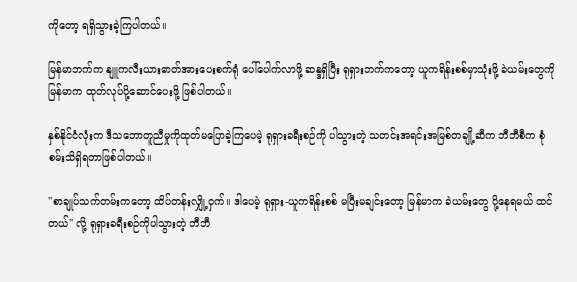ကိုတော့ ရရှိသွားခဲ့ကြပါတယ်။

မြန်မာဘက်က နျူကလီးယားဓာတ်အားပေးစက်ရုံ ပေါ်ပေါက်လာဖို့ ဆန္ဒရှိပြီး ရုရှားဘက်ကတော့ ယူကရိန်းစစ်မှာသုံးဖို့ ခဲယမ်းတွေကို မြန်မာက ထုတ်လုပ်ပို့ဆောင်ပေးဖို့ ဖြစ်ပါတယ်။

နှစ်နိုင်ငံလုံးက ဒီသဘောတူညီမှုကိုထုတ်မပြောခဲ့ကြပေမဲ့ ရုရှားခရီးစဉ်ကို ပါသွားတဲ့ သတင်းအရင်းအမြစ်တချို့ဆီက ဘီဘီစီက စုံစမ်းသိရှိရတာဖြစ်ပါတယ်။

''စာချုပ်သက်တမ်းကတော့ ထိပ်တန်းလျှို့ဝှက်။ ဒါပေမဲ့ ရုရှား-ယူကရိန်းစစ် မပြီးမချင်းတော့ မြန်မာက ခဲယမ်းတွေ ပို့နေရမယ် ထင်တယ်'' လို့ ရုရှားခရီးစဉ်ကိုပါသွားတဲ့ ဘီဘီ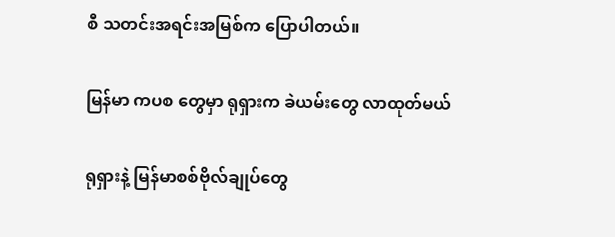စီ သတင်းအရင်းအမြစ်က ပြောပါတယ်။

မြန်မာ ကပစ တွေမှာ ရုရှားက ခဲယမ်းတွေ လာထုတ်မယ်

ရုရှားနဲ့ မြန်မာစစ်ဗိုလ်ချုပ်တွေ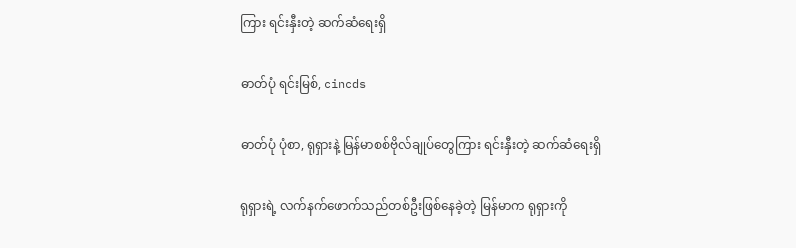ကြား ရင်းနှီးတဲ့ ဆက်ဆံရေးရှိ

ဓာတ်ပုံ ရင်းမြစ်, cincds

ဓာတ်ပုံ ပုံစာ, ရုရှားနဲ့ မြန်မာစစ်ဗိုလ်ချုပ်တွေကြား ရင်းနှီးတဲ့ ဆက်ဆံရေးရှိ

ရုရှားရဲ့ လက်နက်ဖောက်သည်တစ်ဦးဖြစ်နေခဲ့တဲ့ မြန်မာက ရုရှားကို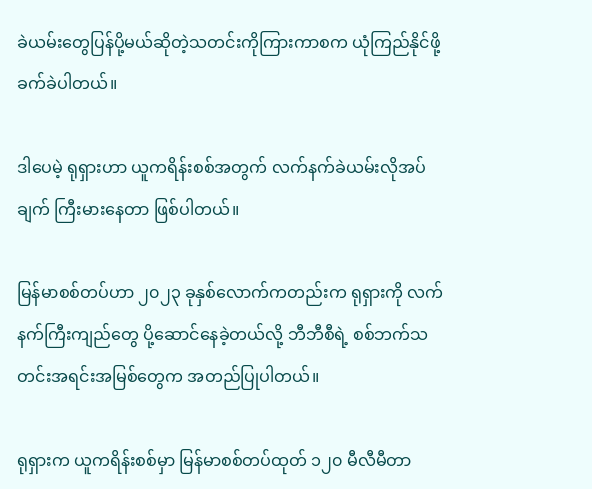ခဲယမ်းတွေပြန်ပို့မယ်ဆိုတဲ့သတင်းကိုကြားကာစက ယုံကြည်နိုင်ဖို့ခက်ခဲပါတယ်။

ဒါပေမဲ့ ရုရှားဟာ ယူကရိန်းစစ်အတွက် လက်နက်ခဲယမ်းလိုအပ်ချက် ကြီးမားနေတာ ဖြစ်ပါတယ်။

မြန်မာစစ်တပ်ဟာ ၂၀၂၃ ခုနှစ်လောက်ကတည်းက ရုရှားကို လက်နက်ကြီးကျည်တွေ ပို့ဆောင်နေခဲ့တယ်လို့ ဘီဘီစီရဲ့ စစ်ဘက်သတင်းအရင်းအမြစ်တွေက အတည်ပြုပါတယ်။

ရုရှားက ယူကရိန်းစစ်မှာ မြန်မာစစ်တပ်ထုတ် ၁၂၀ မီလီမီတာ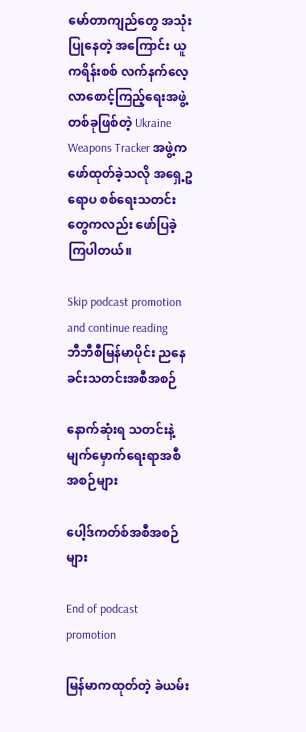မော်တာကျည်တွေ အသုံးပြုနေတဲ့ အကြောင်း ယူကရိန်းစစ် လက်နက်လေ့လာစောင့်ကြည့်ရေးအဖွဲ့တစ်ခုဖြစ်တဲ့ Ukraine Weapons Tracker အဖွဲ့က ဖော်ထုတ်ခဲ့သလို အ‌ရှေ့ဥရောပ စစ်ရေးသတင်းတွေကလည်း ဖော်ပြခဲ့ကြပါတယ်။

Skip podcast promotion and continue reading
ဘီဘီစီမြန်မာပိုင်း ညနေခင်းသတင်းအစီအစဉ်

နောက်ဆုံးရ သတင်းနဲ့ မျက်မှောက်ရေးရာအစီအစဉ်များ

ပေါ့ဒ်ကတ်စ်အစီအစဉ်များ

End of podcast promotion

မြန်မာကထုတ်တဲ့ ခဲယမ်း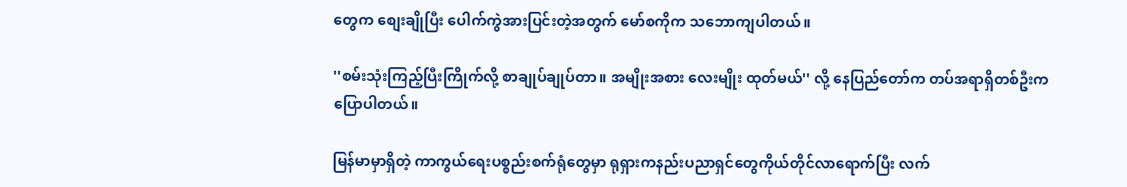တွေက စျေးချိုပြီး ပေါက်ကွဲအားပြင်းတဲ့အတွက် မော်စကိုက သဘောကျပါတယ်။

''စမ်းသုံးကြည့်ပြီးကြိုက်လို့ စာချုပ်ချုပ်တာ။ အမျိုးအစား လေးမျိုး ထုတ်မယ်'' လို့ နေပြည်တော်က တပ်အရာရှိတစ်ဦးက ပြောပါတယ်။

မြန်မာမှာရှိတဲ့ ကာကွယ်ရေးပစ္စည်းစက်ရုံတွေမှာ ရုရှားကနည်းပညာရှင်တွေကိုယ်တိုင်လာရောက်ပြီး လက်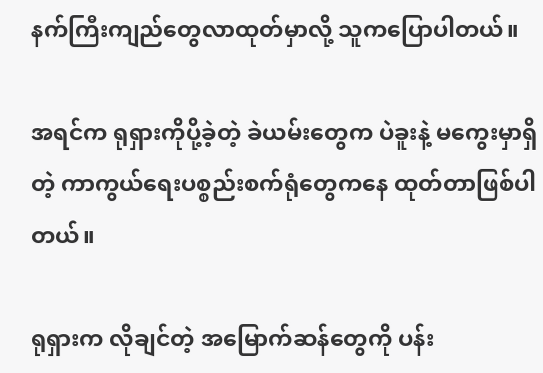နက်ကြီးကျည်တွေလာထုတ်မှာလို့ သူကပြောပါတယ်။

အရင်က ရုရှားကိုပို့ခဲ့တဲ့ ခဲယမ်းတွေက ပဲခူးနဲ့ မကွေးမှာရှိတဲ့ ကာကွယ်ရေးပစ္စည်းစက်ရုံတွေကနေ ထုတ်တာဖြစ်ပါတယ်။

ရုရှားက လိုချင်တဲ့ အမြောက်ဆန်တွေကို ပန်း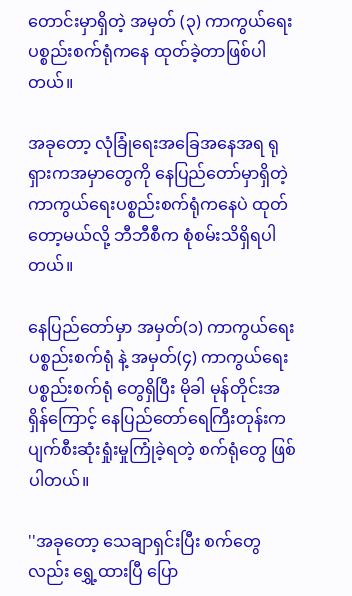တောင်းမှာရှိတဲ့ အမှတ် (၃) ကာကွယ်ရေးပစ္စည်းစက်ရုံကနေ ထုတ်ခဲ့တာဖြစ်ပါတယ်။

အခုတော့ လုံခြုံရေးအခြေအနေအရ ရုရှားကအမှာတွေကို နေပြည်တော်မှာရှိတဲ့ ကာကွယ်ရေးပစ္စည်းစက်ရုံကနေပဲ ထုတ်တော့မယ်လို့ ဘီဘီစီက စုံစမ်းသိရှိရပါတယ်။

နေပြည်တော်မှာ အမှတ်(၁) ကာကွယ်ရေးပစ္စည်းစက်ရုံ နဲ့ အမှတ်(၄) ကာကွယ်ရေးပစ္စည်းစက်ရုံ တွေရှိပြီး မိုခါ မုန်တိုင်းအရှိန်ကြောင့် နေပြည်တော်ရေကြီးတုန်းက ပျက်စီးဆုံးရှုံးမှုကြုံခဲ့ရတဲ့ စက်ရုံတွေ ဖြစ်ပါတယ်။

''အခုတော့ သေချာရှင်းပြီး စက်တွေလည်း ရွှေ့ထားပြီ ပြော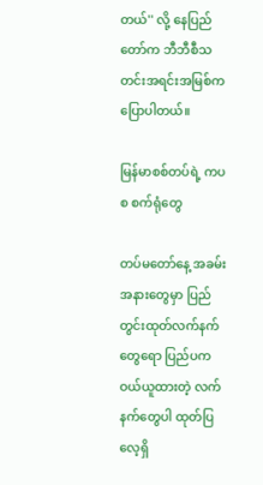တယ်'' လို့ နေပြည်တော်က ဘီဘီစီသတင်းအရင်းအမြစ်က ပြောပါတယ်။

မြန်မာစစ်တပ်ရဲ့ ကပစ စက်ရုံတွေ

တပ်မတော်နေ့ အခမ်းအနားတွေမှာ ပြည်တွင်းထုတ်လက်နက်တွေရော ပြည်ပကဝယ်ယူထားတဲ့ လက်နက်တွေပါ ထုတ်ပြလေ့ရှိ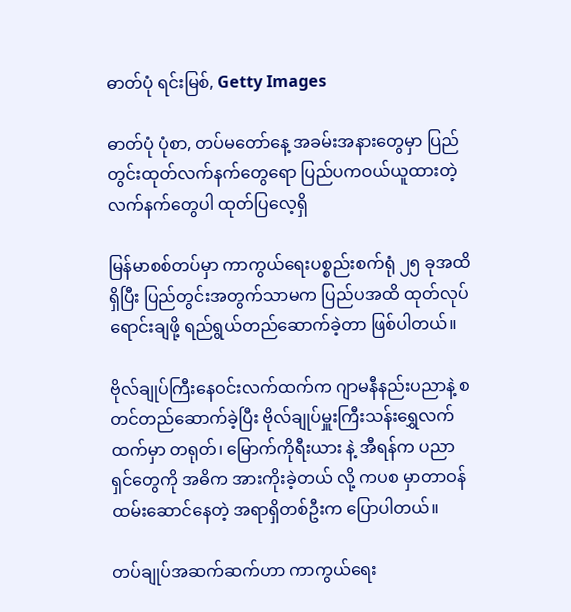ဓာတ်ပုံ ရင်းမြစ်, Getty Images

ဓာတ်ပုံ ပုံစာ, တပ်မတော်နေ့ အခမ်းအနားတွေမှာ ပြည်တွင်းထုတ်လက်နက်တွေရော ပြည်ပကဝယ်ယူထားတဲ့ လက်နက်တွေပါ ထုတ်ပြလေ့ရှိ

မြန်မာစစ်တပ်မှာ ကာကွယ်ရေးပစ္စည်းစက်ရုံ ၂၅ ခုအထိ ရှိပြီး ပြည်တွင်းအတွက်သာမက ပြည်ပအထိ ထုတ်လုပ်ရောင်းချဖို့ ရည်ရွယ်တည်ဆောက်ခဲ့တာ ဖြစ်ပါတယ်။

ဗိုလ်ချုပ်ကြီးနေဝင်းလက်ထက်က ဂျာမနီနည်းပညာနဲ့ စတင်တည်ဆောက်ခဲ့ပြီး ဗိုလ်ချုပ်မှူးကြီးသန်းရွှေလက်ထက်မှာ တရုတ်၊ မြောက်ကိုရီးယား နဲ့ အီရန်က ပညာရှင်တွေကို အဓိက အားကိုးခဲ့တယ် လို့ ကပစ မှာတာဝန်ထမ်းဆောင်နေတဲ့ အရာရှိတစ်ဦးက ပြောပါတယ်။

တပ်ချုပ်အဆက်ဆက်ဟာ ကာကွယ်ရေး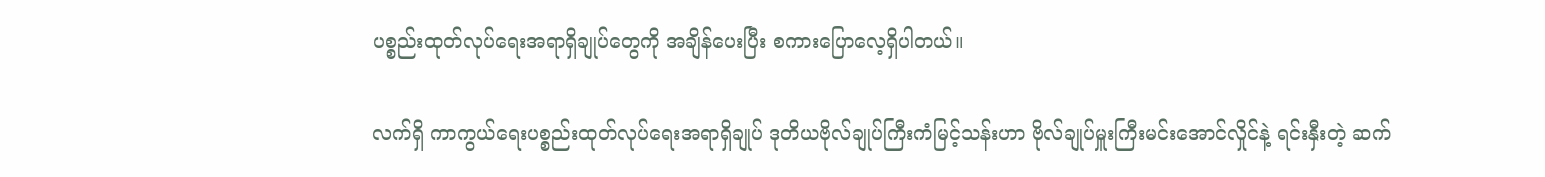ပစ္စည်းထုတ်လုပ်ရေးအရာရှိချုပ်တွေကို အချိန်ပေးပြီး စကားပြောလေ့ရှိပါတယ်။

လက်ရှိ ကာကွယ်ရေးပစ္စည်းထုတ်လုပ်ရေးအရာရှိချုပ် ဒုတိယဗိုလ်ချုပ်ကြီးကံမြင့်သန်းဟာ ဗိုလ်ချုပ်မှူးကြီးမင်းအောင်လှိုင်နဲ့ ရင်းနှီးတဲ့ ဆက်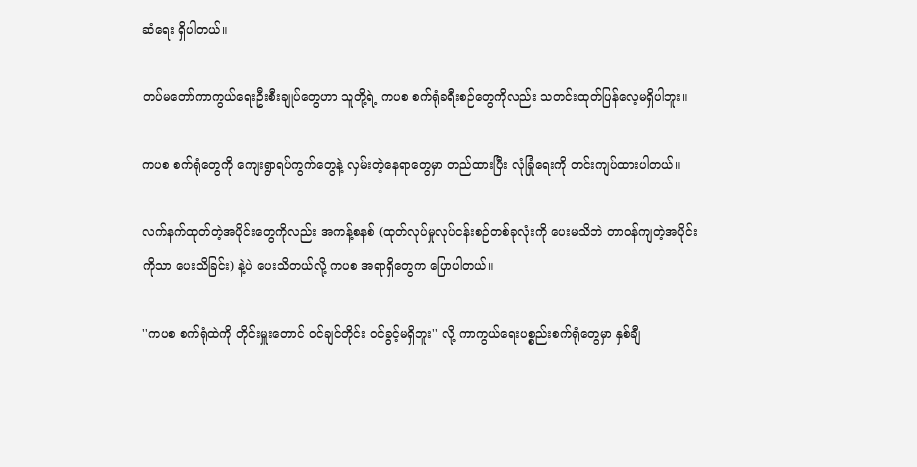ဆံရေး ရှိပါတယ်။

တပ်မတော်ကာကွယ်ရေးဦးစီးချုပ်တွေဟာ သူတို့ရဲ့ ကပစ စက်ရုံခရီးစဉ်တွေကိုလည်း သတင်းထုတ်ပြန်လေ့မရှိပါဘူး။

ကပစ စက်ရုံတွေကို ကျေးရွာရပ်ကွက်တွေနဲ့ လှမ်းတဲ့နေရာတွေမှာ တည်ထားပြီး လုံခြုံရေးကို တင်းကျပ်ထားပါတယ်။

လက်နက်ထုတ်တဲ့အပိုင်းတွေကိုလည်း အကန့်စနစ် (ထုတ်လုပ်မှုလုပ်ငန်းစဉ်တစ်ခုလုံးကို ပေးမသိဘဲ တာဝန်ကျတဲ့အပိုင်းကိုသာ ပေးသိခြင်း) နဲ့ပဲ ပေးသိတယ်လို့ ကပစ အရာရှိတွေက ပြောပါတယ်။

''ကပစ စက်ရုံထဲကို တိုင်းမှူးတောင် ဝင်ချင်တိုင်း ဝင်ခွင့်မရှိဘူး'' လို့ ကာကွယ်ရေးပစ္စည်းစက်ရုံတွေမှာ နှစ်ချီ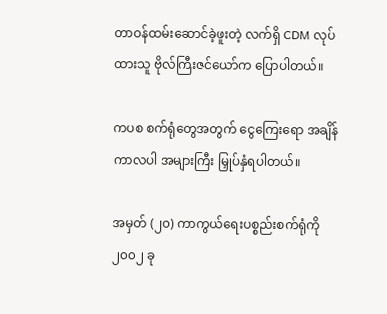တာဝန်ထမ်းဆောင်ခဲ့ဖူးတဲ့ လက်ရှိ CDM လုပ်ထားသူ ဗိုလ်ကြီးဇင်ယော်က ပြောပါတယ်။

ကပစ စက်ရုံတွေအတွက် ငွေကြေးရော အချိန်ကာလပါ အများကြီး မြှုပ်နှံရပါတယ်။

အမှတ် (၂၀) ကာကွယ်ရေးပစ္စည်းစက်ရုံကို ၂၀၀၂ ခု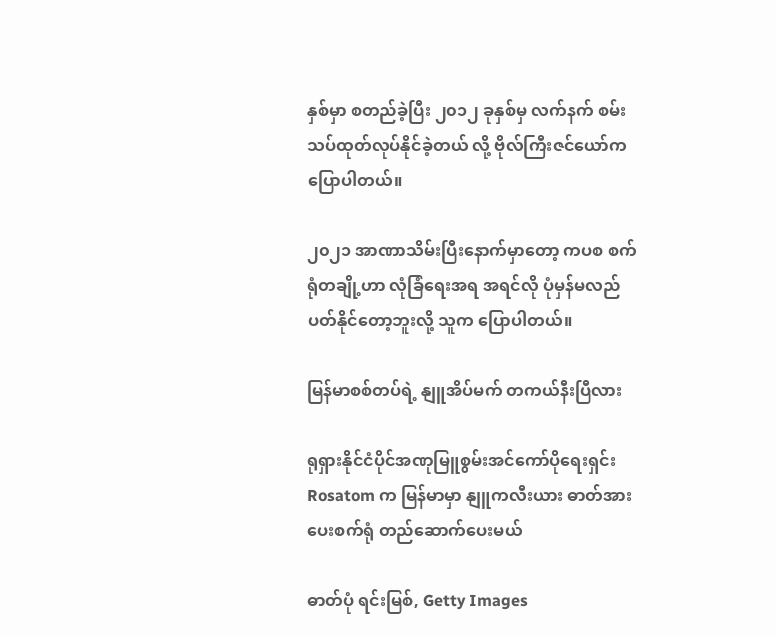နှစ်မှာ စတည်ခဲ့ပြီး ၂၀၁၂ ခုနှစ်မှ လက်နက် စမ်းသပ်ထုတ်လုပ်နိုင်ခဲ့တယ် လို့ ဗိုလ်ကြီးဇင်ယော်က ပြောပါတယ်။

၂၀၂၁ အာဏာသိမ်းပြီးနောက်မှာတော့ ကပစ စက်ရုံတချို့ဟာ လုံခြံရေးအရ အရင်လို ပုံမှန်မလည်ပတ်နိုင်တော့ဘူးလို့ သူက ပြောပါတယ်။

မြန်မာစစ်တပ်ရဲ့ နျူအိပ်မက် တကယ်နီးပြီလား

ရုရှားနိုင်ငံပိုင်အဏုမြူစွမ်းအင်ကော်ပိုရေးရှင်း Rosatom က မြန်မာမှာ နျူကလီးယား ဓာတ်အားပေးစက်ရုံ တည်ဆောက်ပေးမယ်

ဓာတ်ပုံ ရင်းမြစ်, Getty Images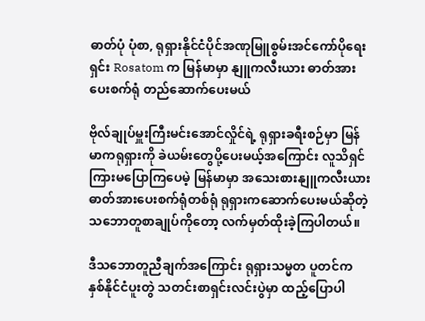ဓာတ်ပုံ ပုံစာ, ရုရှားနိုင်ငံပိုင်အဏုမြူစွမ်းအင်ကော်ပိုရေးရှင်း Rosatom က မြန်မာမှာ နျူကလီးယား ဓာတ်အားပေးစက်ရုံ တည်ဆောက်ပေးမယ်

ဗိုလ်ချုပ်မှူးကြီးမင်းအောင်လှိုင်ရဲ့ ရုရှားခရီးစဉ်မှာ မြန်မာကရုရှားကို ခဲယမ်းတွေပို့ပေးမယ့်အကြောင်း လူသိရှင်ကြားမပြောကြပေမဲ့ မြန်မာမှာ အသေးစားနျူကလီးယား ဓာတ်အားပေးစက်ရုံတစ်ရုံ ရုရှားကဆောက်ပေးမယ်ဆိုတဲ့ သဘောတူစာချုပ်ကိုတော့ လက်မှတ်ထိုးခဲ့ကြပါတယ်။

ဒီသဘောတူညီချက်အကြောင်း ရုရှားသမ္မတ ပူတင်က နှစ်နိုင်ငံပူးတွဲ သတင်းစာရှင်းလင်းပွဲမှာ ထည့်ပြောပါ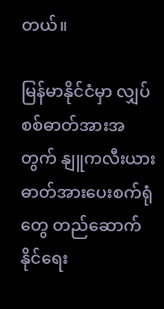တယ်။

မြန်မာနိုင်ငံမှာ လျှပ်စစ်ဓာတ်အားအတွက် နျူကလီးယား ဓာတ်အားပေးစက်ရုံတွေ တည်ဆောက်နိုင်ရေး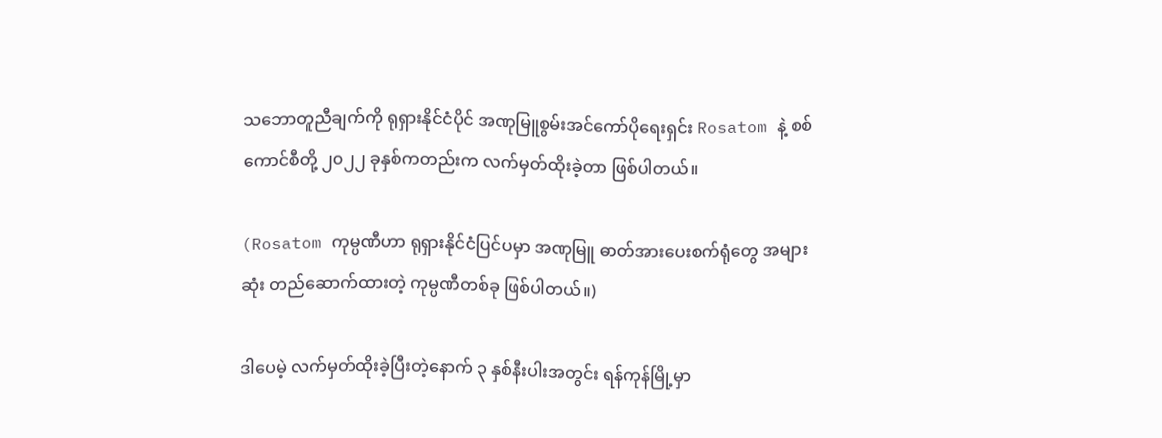သဘောတူညီချက်ကို ရုရှားနိုင်ငံပိုင် အဏုမြူစွမ်းအင်ကော်ပိုရေးရှင်း Rosatom နဲ့ စစ်ကောင်စီတို့ ၂၀၂၂ ခုနှစ်ကတည်းက လက်မှတ်ထိုးခဲ့တာ ဖြစ်ပါတယ်။

(Rosatom ကုမ္ပဏီဟာ ရုရှားနိုင်ငံပြင်ပမှာ အဏုမြူ ဓာတ်အားပေးစက်ရုံတွေ အများဆုံး တည်ဆောက်ထားတဲ့ ကုမ္ပဏီတစ်ခု ဖြစ်ပါတယ်။)

ဒါပေမဲ့ လက်မှတ်ထိုးခဲ့ပြီးတဲ့နောက် ၃ နှစ်နီးပါးအတွင်း ရန်ကုန်မြို့မှာ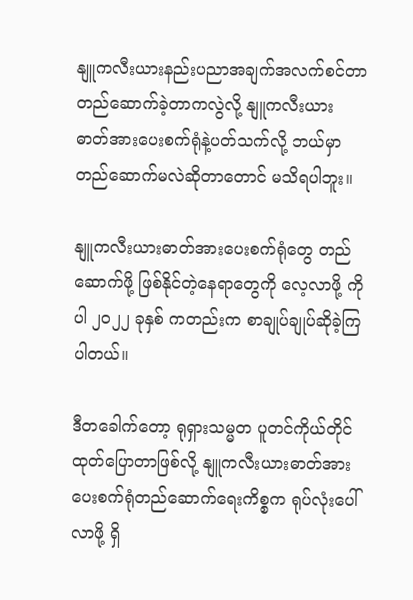နျူကလီးယားနည်းပညာအချက်အလက်စင်တာ တည်ဆောက်ခဲ့တာကလွဲလို့ နျူကလီးယား ဓာတ်အားပေးစက်ရုံနဲ့ပတ်သက်လို့ ဘယ်မှာတည်ဆောက်မလဲဆိုတာတောင် မသိရပါဘူး။

နျူကလီးယားဓာတ်အားပေးစက်ရုံတွေ တည်ဆောက်ဖို့ ဖြစ်နိုင်တဲ့နေရာတွေကို လေ့လာဖို့ ကိုပါ ၂၀၂၂ ခုနှစ် ကတည်းက စာချုပ်ချုပ်ဆိုခဲ့ကြပါတယ်။

ဒီတ‌ခေါက်တော့ ရုရှားသမ္မတ ပူတင်ကိုယ်တိုင်ထုတ်ပြောတာဖြစ်လို့ နျူကလီးယားဓာတ်အားပေးစက်ရုံတည်ဆောက်ရေးကိစ္စက ရုပ်လုံးပေါ်လာဖို့ ရှိ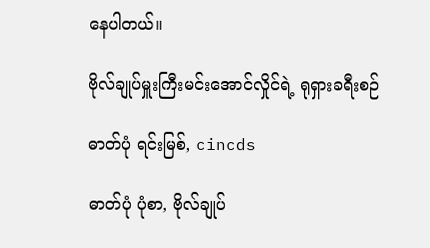နေပါတယ်။

ဗိုလ်ချုပ်မှူးကြီးမင်းအောင်လှိုင်ရဲ့ ရုရှားခရီးစဉ်

ဓာတ်ပုံ ရင်းမြစ်, cincds

ဓာတ်ပုံ ပုံစာ, ဗိုလ်ချုပ်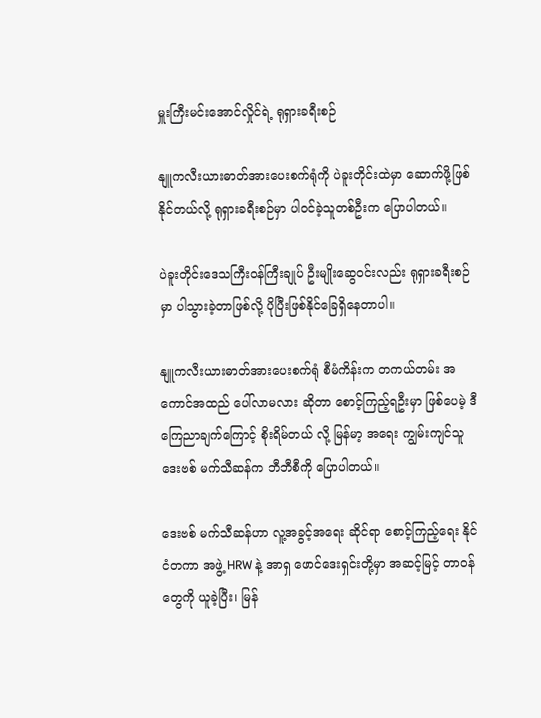မှူးကြီးမင်းအောင်လှိုင်ရဲ့ ရုရှားခရီးစဉ်

နျူကလီးယားဓာတ်အားပေးစက်ရုံကို ပဲခူးတိုင်းထဲမှာ ဆောက်ဖို့ဖြစ်နိုင်တယ်လို့ ရုရှားခရီးစဉ်မှာ ပါဝင်ခဲ့သူတစ်ဦးက ပြောပါတယ်။

ပဲခူးတိုင်းဒေသကြီးဝန်ကြီးချုပ် ဦးမျိုးဆွေဝင်းလည်း ရုရှားခရီးစဉ်မှာ ပါသွားခဲ့တာဖြစ်လို့ ပိုပြီးဖြစ်နိုင်ခြေရှိနေတာပါ။

နျူကလီးယားဓာတ်အားပေးစက်ရုံ စီမံကိန်းက တကယ်တမ်း အကောင်အထည် ပေါ်လာမလား ဆိုတာ စောင့်ကြည့်ရဦးမှာ ဖြစ်ပေမဲ့ ဒီကြေညာချက်ကြောင့် စိုးရိမ်တယ် လို့ မြန်မာ့ အရေး ကျွမ်းကျင်သူ ဒေးဗစ် မက်သီဆန်က ဘီဘီစီကို ပြောပါတယ်။

ဒေးဗစ် မက်သီဆန်ဟာ လူ့အခွင့်အရေး ဆိုင်ရာ စောင့်ကြည့်ရေး နိုင်ငံတကာ အဖွဲ့ HRW နဲ့ အာရှ ဖောင်ဒေးရှင်းတို့မှာ အဆင့်မြင့် တာဝန်တွေကို ယူခဲ့ပြီး၊ မြန်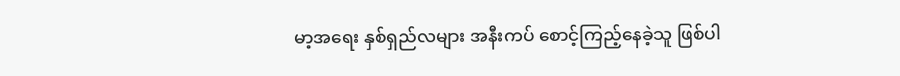မာ့အရေး နှစ်ရှည်လများ အနီးကပ် စောင့်ကြည့်နေခဲ့သူ ဖြစ်ပါ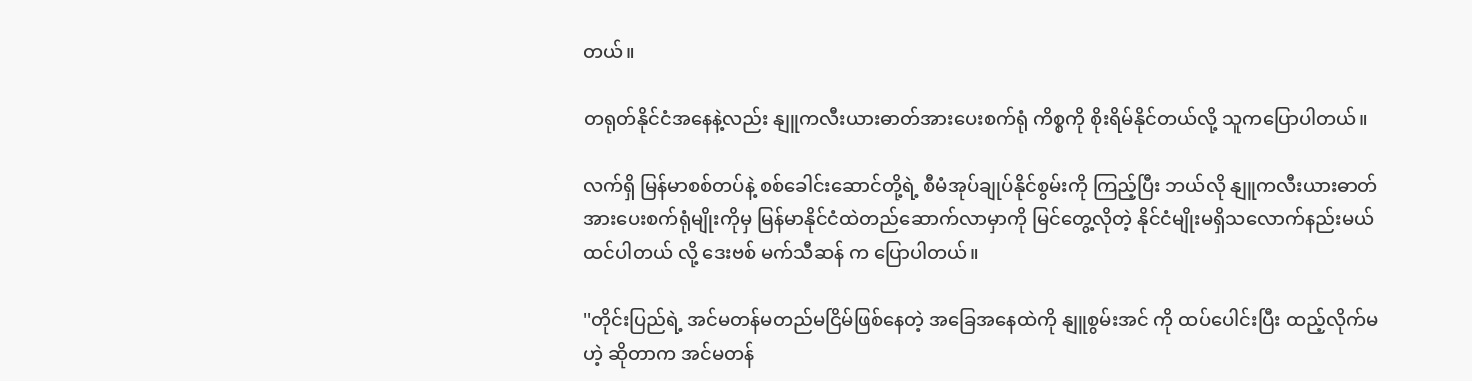တယ်။

တရုတ်နိုင်ငံအနေနဲ့လည်း နျူကလီးယားဓာတ်အားပေးစက်ရုံ ကိစ္စကို စိုးရိမ်နိုင်တယ်လို့ သူကပြောပါတယ်။

လက်ရှိ မြန်မာစစ်တပ်နဲ့ စစ်ခေါင်းဆောင်တို့ရဲ့ စီမံအုပ်ချုပ်နိုင်စွမ်းကို ကြည့်ပြီး ဘယ်လို နျူကလီးယားဓာတ်အားပေးစက်ရုံမျိုးကိုမှ မြန်မာနိုင်ငံထဲတည်ဆောက်လာမှာကို မြင်တွေ့လိုတဲ့ နိုင်ငံမျိုးမရှိသလောက်နည်းမယ် ထင်ပါတယ် လို့ ဒေးဗစ် မက်သီဆန် က ပြောပါတယ်။

''တိုင်းပြည်ရဲ့ အင်မတန်မတည်မငြိမ်ဖြစ်နေတဲ့ အခြေအနေထဲကို နျူစွမ်းအင် ကို ထပ်ပေါင်းပြီး ထည့်လိုက်မဟဲ့ ဆိုတာက အင်မတန်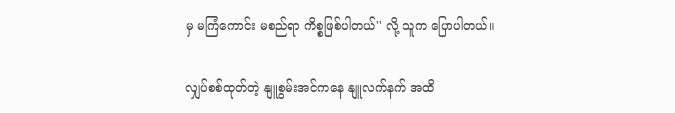မှ မကြံကောင်း မစည်ရာ ကိစ္စဖြစ်ပါတယ်'' လို့ သူက ပြောပါတယ်။

လျှပ်စစ်ထုတ်တဲ့ နျူစွမ်းအင်ကနေ နျူလက်နက် အထိ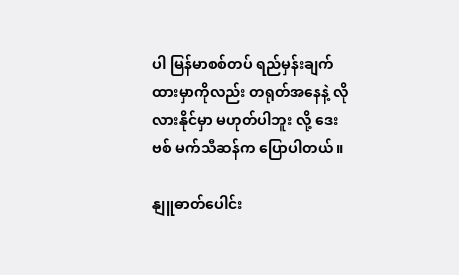ပါ မြန်မာစစ်တပ် ရည်မှန်းချက်ထားမှာကိုလည်း တရုတ်အနေနဲ့ လိုလားနိုင်မှာ မဟုတ်ပါဘူး လို့ ဒေးဗစ် မက်သီဆန်က ပြောပါတယ်။

နျူဓာတ်ပေါင်း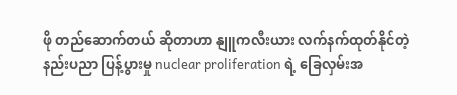ဖို တည်ဆောက်တယ် ဆိုတာဟာ နျူကလီးယား လက်နက်ထုတ်နိုင်တဲ့ နည်းပညာ ပြန့်ပွားမှု nuclear proliferation ရဲ့ ခြေလှမ်းအ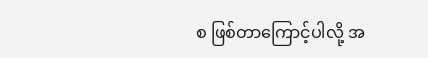စ ဖြစ်တာကြောင့်ပါလို့ အ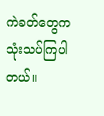ကဲခတ်တွေက သုံးသပ်ကြပါတယ်။